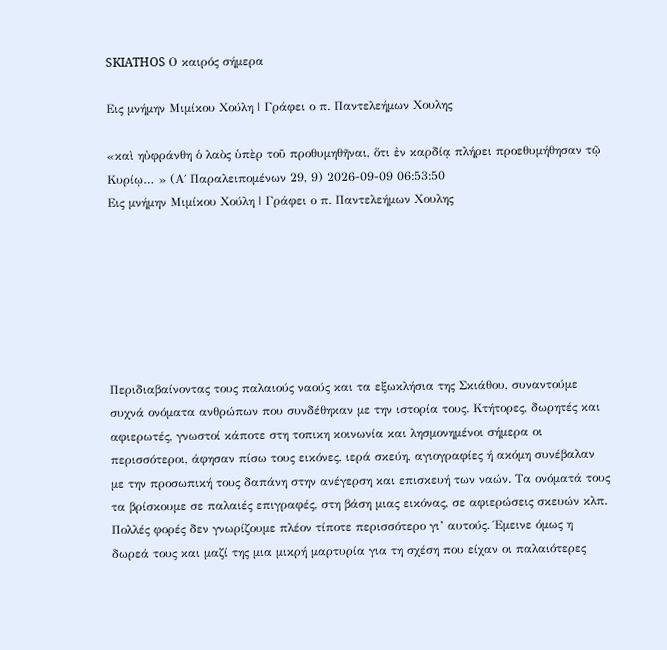SKIATHOS Ο καιρός σήμερα

Εις μνήμην Μιμίκου Χούλη | Γράφει ο π. Παντελεήμων Χουλης

«καὶ ηὐφράνθη ὁ λαὸς ὑπὲρ τοῦ προθυμηθῆναι, ὅτι ἐν καρδίᾳ πλήρει προεθυμήθησαν τῷ Κυρίῳ… » (Α΄ Παραλειπομένων 29, 9) 2026-09-09 06:53:50
Εις μνήμην Μιμίκου Χούλη | Γράφει ο π. Παντελεήμων Χουλης







Περιδιαβαίνοντας τους παλαιούς ναούς και τα εξωκλήσια της Σκιάθου, συναντούμε συχνά ονόματα ανθρώπων που συνδέθηκαν με την ιστορία τους. Κτήτορες, δωρητές και αφιερωτές, γνωστοί κάποτε στη τοπικη κοινωνία και λησμονημένοι σήμερα οι περισσότεροι, άφησαν πίσω τους εικόνες, ιερά σκεύη, αγιογραφίες ή ακόμη συνέβαλαν με την προσωπική τους δαπάνη στην ανέγερση και επισκευή των ναών. Τα ονόματά τους τα βρίσκουμε σε παλαιές επιγραφές, στη βάση μιας εικόνας, σε αφιερώσεις σκευών κλπ. Πολλές φορές δεν γνωρίζουμε πλέον τίποτε περισσότερο γι’ αυτούς. Έμεινε όμως η δωρεά τους και μαζί της μια μικρή μαρτυρία για τη σχέση που είχαν οι παλαιότερες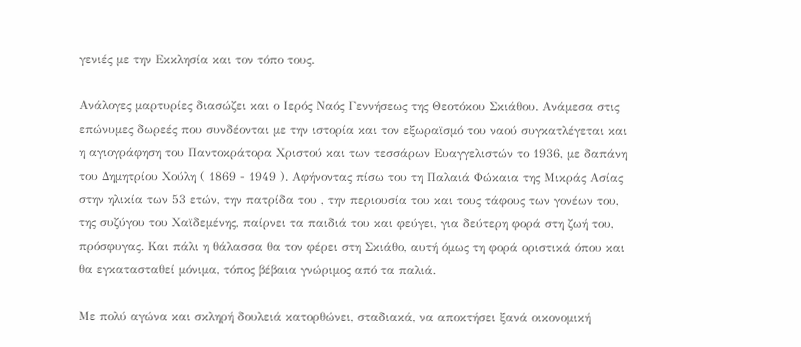γενιές με την Εκκλησία και τον τόπο τους.

Ανάλογες μαρτυρίες διασώζει και ο Ιερός Ναός Γεννήσεως της Θεοτόκου Σκιάθου. Ανάμεσα στις επώνυμες δωρεές που συνδέονται με την ιστορία και τον εξωραϊσμό του ναού συγκατλέγεται και η αγιογράφηση του Παντοκράτορα Χριστού και των τεσσάρων Ευαγγελιστών το 1936, με δαπάνη του Δημητρίου Χούλη ( 1869 - 1949 ). Αφήνοντας πίσω του τη Παλαιά Φώκαια της Μικράς Ασίας στην ηλικία των 53 ετών, την πατρίδα του , την περιουσία του και τους τάφους των γονέων του, της συζύγου του Χαϊδεμένης, παίρνει τα παιδιά του και φεύγει, για δεύτερη φορά στη ζωή του, πρόσφυγας. Και πάλι η θάλασσα θα τον φέρει στη Σκιάθο, αυτή όμως τη φορά οριστικά όπου και θα εγκατασταθεί μόνιμα, τόπος βέβαια γνώριμος από τα παλιά.

Με πολύ αγώνα και σκληρή δουλειά κατορθώνει, σταδιακά, να αποκτήσει ξανά οικονομική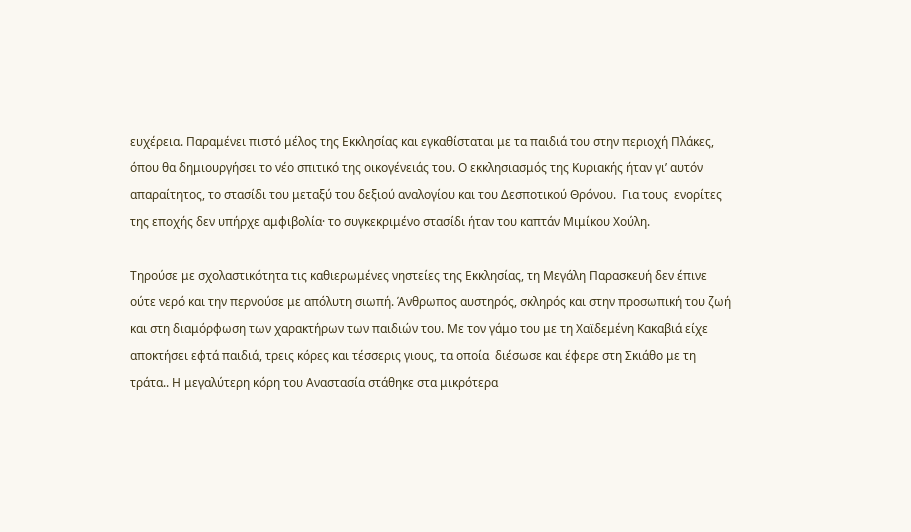ευχέρεια. Παραμένει πιστό μέλος της Εκκλησίας και εγκαθίσταται με τα παιδιά του στην περιοχή Πλάκες, όπου θα δημιουργήσει το νέο σπιτικό της οικογένειάς του. Ο εκκλησιασμός της Κυριακής ήταν γι’ αυτόν απαραίτητος, το στασίδι του μεταξύ του δεξιού αναλογίου και του Δεσποτικού Θρόνου.  Για τους  ενορίτες της εποχής δεν υπήρχε αμφιβολία· το συγκεκριμένο στασίδι ήταν του καπτάν Μιμίκου Χούλη.

Τηρούσε με σχολαστικότητα τις καθιερωμένες νηστείες της Εκκλησίας, τη Μεγάλη Παρασκευή δεν έπινε ούτε νερό και την περνούσε με απόλυτη σιωπή. Άνθρωπος αυστηρός, σκληρός και στην προσωπική του ζωή και στη διαμόρφωση των χαρακτήρων των παιδιών του. Με τον γάμο του με τη Χαϊδεμένη Κακαβιά είχε αποκτήσει εφτά παιδιά, τρεις κόρες και τέσσερις γιους, τα οποία  διέσωσε και έφερε στη Σκιάθο με τη τράτα.. Η μεγαλύτερη κόρη του Αναστασία στάθηκε στα μικρότερα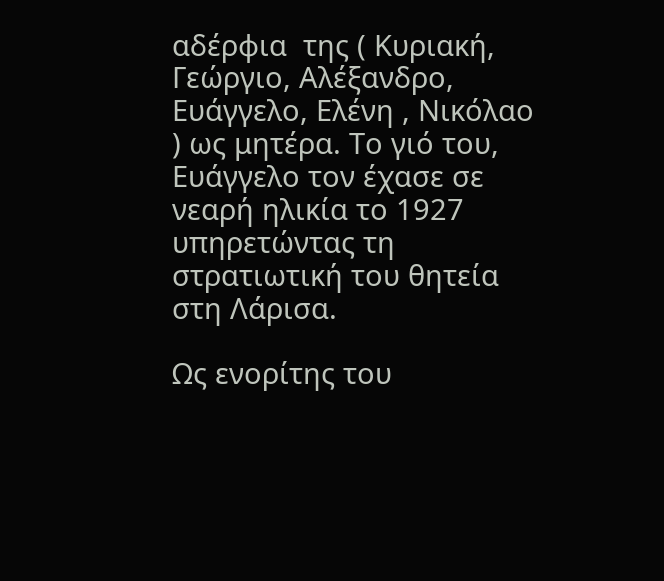αδέρφια  της ( Κυριακή, Γεώργιο, Αλέξανδρο, Ευάγγελο, Ελένη , Νικόλαο ) ως μητέρα. Το γιό του, Ευάγγελο τον έχασε σε νεαρή ηλικία το 1927 υπηρετώντας τη στρατιωτική του θητεία στη Λάρισα.

Ως ενορίτης του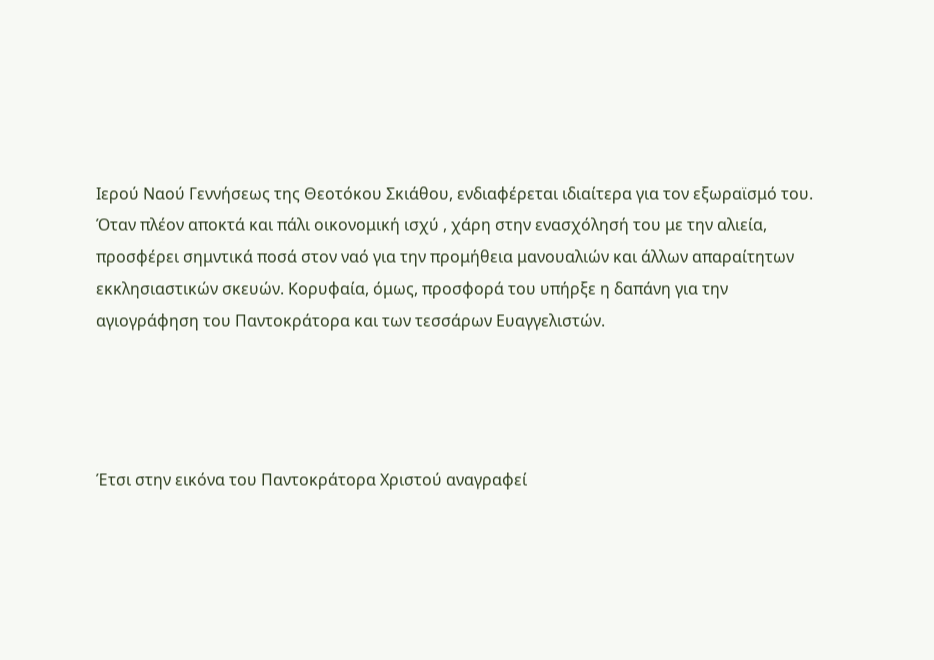Ιερού Ναού Γεννήσεως της Θεοτόκου Σκιάθου, ενδιαφέρεται ιδιαίτερα για τον εξωραϊσμό του. Όταν πλέον αποκτά και πάλι οικονομική ισχύ , χάρη στην ενασχόλησή του με την αλιεία, προσφέρει σημντικά ποσά στον ναό για την προμήθεια μανουαλιών και άλλων απαραίτητων εκκλησιαστικών σκευών. Κορυφαία, όμως, προσφορά του υπήρξε η δαπάνη για την αγιογράφηση του Παντοκράτορα και των τεσσάρων Ευαγγελιστών.




Έτσι στην εικόνα του Παντοκράτορα Χριστού αναγραφεί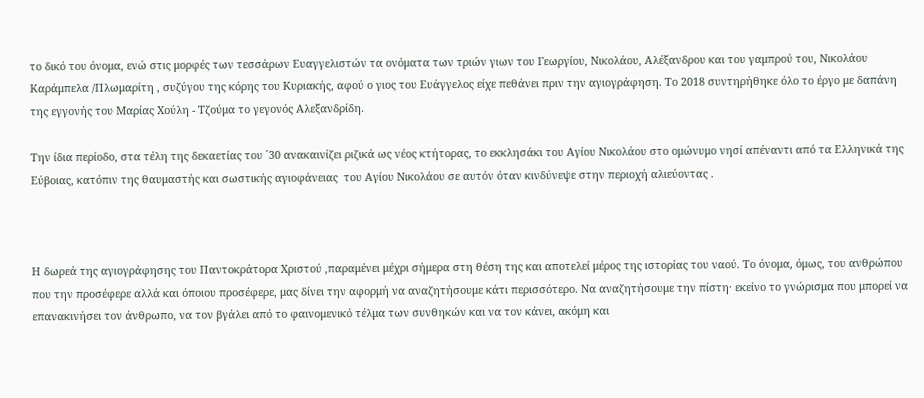το δικό του όνομα, ενώ στις μορφές των τεσσάρων Ευαγγελιστών τα ονόματα των τριών γιων του Γεωργίου, Νικολάου, Αλέξανδρου και του γαμπρού του, Νικολάου Καράμπελα /Πλωμαρίτη , συζύγου της κόρης του Κυριακής, αφού ο γιος του Ευάγγελος είχε πεθάνει πριν την αγιογράφηση. Το 2018 συντηρήθηκε όλο το έργο με δαπάνη της εγγονής του Μαρίας Χούλη - Τζούμα το γεγονός Αλεξανδρίδη.

Την ίδια περίοδο, στα τέλη της δεκαετίας του ´30 ανακαινίζει ριζικά ως νέος κτήτορας, το εκκλησάκι του Αγίου Νικολάου στο ομώνυμο νησί απέναντι από τα Ελληνικά της Εύβοιας, κατόπιν της θαυμαστής και σωστικής αγιοφάνειας  του Αγίου Νικολάου σε αυτόν όταν κινδύνεψε στην περιοχή αλιεύοντας .



Η δωρεά της αγιογράφησης του Παντοκράτορα Χριστού ,παραμένει μέχρι σήμερα στη θέση της και αποτελεί μέρος της ιστορίας του ναού. Το όνομα, όμως, του ανθρώπου που την προσέφερε αλλά και όποιου προσέφερε, μας δίνει την αφορμή να αναζητήσουμε κάτι περισσότερο. Να αναζητήσουμε την πίστη· εκείνο το γνώρισμα που μπορεί να επανακινήσει τον άνθρωπο, να τον βγάλει από το φαινομενικό τέλμα των συνθηκών και να τον κάνει, ακόμη και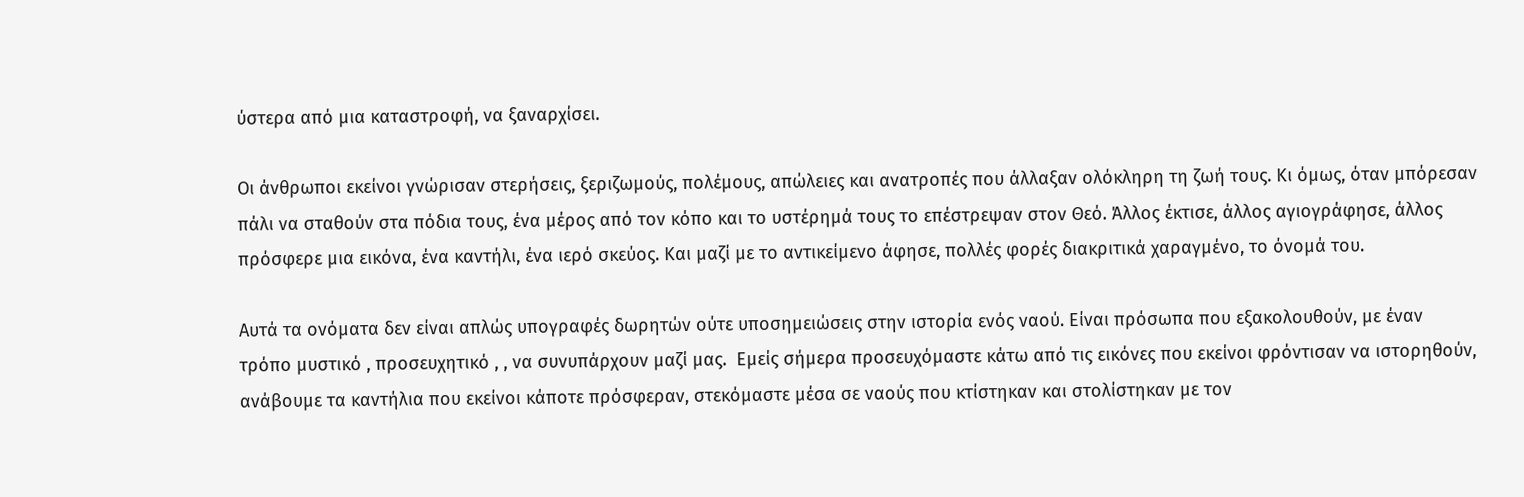ύστερα από μια καταστροφή, να ξαναρχίσει.

Οι άνθρωποι εκείνοι γνώρισαν στερήσεις, ξεριζωμούς, πολέμους, απώλειες και ανατροπές που άλλαξαν ολόκληρη τη ζωή τους. Κι όμως, όταν μπόρεσαν πάλι να σταθούν στα πόδια τους, ένα μέρος από τον κόπο και το υστέρημά τους το επέστρεψαν στον Θεό. Άλλος έκτισε, άλλος αγιογράφησε, άλλος πρόσφερε μια εικόνα, ένα καντήλι, ένα ιερό σκεύος. Και μαζί με το αντικείμενο άφησε, πολλές φορές διακριτικά χαραγμένο, το όνομά του.

Αυτά τα ονόματα δεν είναι απλώς υπογραφές δωρητών ούτε υποσημειώσεις στην ιστορία ενός ναού. Είναι πρόσωπα που εξακολουθούν, με έναν τρόπο μυστικό , προσευχητικό , , να συνυπάρχουν μαζί μας.  Εμείς σήμερα προσευχόμαστε κάτω από τις εικόνες που εκείνοι φρόντισαν να ιστορηθούν, ανάβουμε τα καντήλια που εκείνοι κάποτε πρόσφεραν, στεκόμαστε μέσα σε ναούς που κτίστηκαν και στολίστηκαν με τον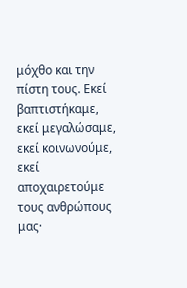μόχθο και την πίστη τους. Εκεί βαπτιστήκαμε, εκεί μεγαλώσαμε, εκεί κοινωνούμε, εκεί αποχαιρετούμε τους ανθρώπους μας·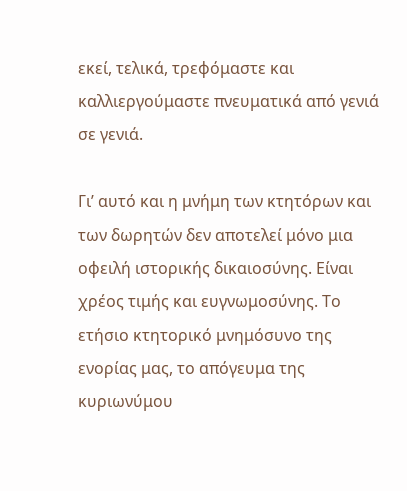εκεί, τελικά, τρεφόμαστε και καλλιεργούμαστε πνευματικά από γενιά σε γενιά.

Γι’ αυτό και η μνήμη των κτητόρων και των δωρητών δεν αποτελεί μόνο μια οφειλή ιστορικής δικαιοσύνης. Είναι χρέος τιμής και ευγνωμοσύνης. Το ετήσιο κτητορικό μνημόσυνο της ενορίας μας, το απόγευμα της κυριωνύμου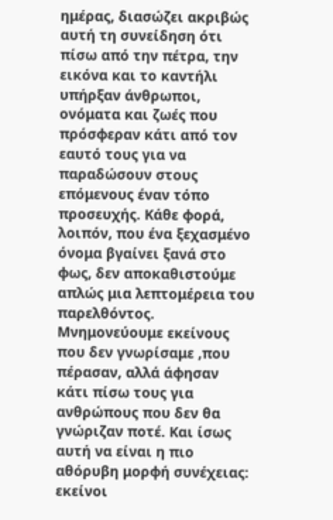ημέρας, διασώζει ακριβώς αυτή τη συνείδηση ότι πίσω από την πέτρα, την εικόνα και το καντήλι υπήρξαν άνθρωποι, ονόματα και ζωές που πρόσφεραν κάτι από τον εαυτό τους για να παραδώσουν στους επόμενους έναν τόπο προσευχής. Κάθε φορά, λοιπόν, που ένα ξεχασμένο όνομα βγαίνει ξανά στο φως, δεν αποκαθιστούμε απλώς μια λεπτομέρεια του παρελθόντος. Μνημονεύουμε εκείνους που δεν γνωρίσαμε ,που πέρασαν, αλλά άφησαν κάτι πίσω τους για ανθρώπους που δεν θα γνώριζαν ποτέ. Και ίσως αυτή να είναι η πιο αθόρυβη μορφή συνέχειας: εκείνοι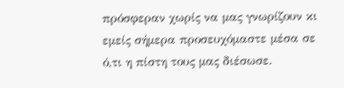πρόσφεραν χωρίς να μας γνωρίζουν κι εμείς σήμερα προσευχόμαστε μέσα σε ό,τι η πίστη τους μας διέσωσε.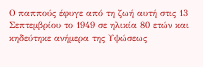Ο παππούς έφυγε από τη ζωή αυτή στις 13 Σεπτεμβρίου το 1949 σε ηλικία 80 ετών και κηδεύτηκε ανήμερα της Υψώσεως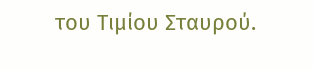του Τιμίου Σταυρού.